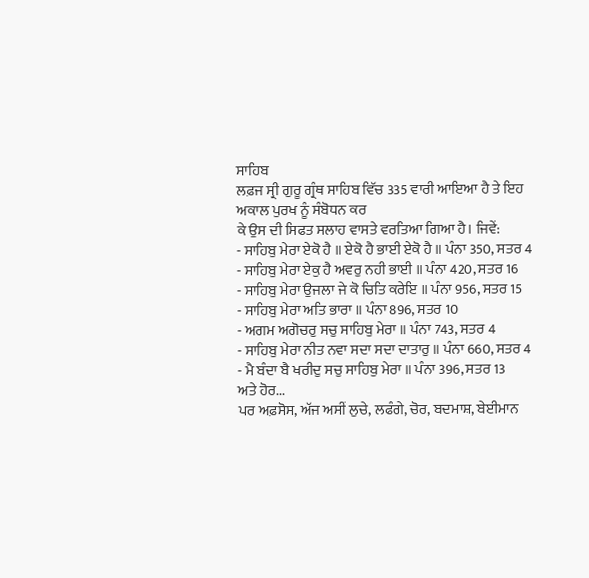ਸਾਹਿਬ
ਲਫ਼ਜ ਸ੍ਰੀ ਗੁਰੂ ਗ੍ਰੰਥ ਸਾਹਿਬ ਵਿੱਚ 335 ਵਾਰੀ ਆਇਆ ਹੈ ਤੇ ਇਹ ਅਕਾਲ ਪੁਰਖ ਨੂੰ ਸੰਬੋਧਨ ਕਰ
ਕੇ ਉਸ ਦੀ ਸਿਫਤ ਸਲਾਹ ਵਾਸਤੇ ਵਰਤਿਆ ਗਿਆ ਹੈ। ਜਿਵੇਂ:
- ਸਾਹਿਬੁ ਮੇਰਾ ਏਕੋ ਹੈ ॥ ਏਕੋ ਹੈ ਭਾਈ ਏਕੋ ਹੈ ॥ ਪੰਨਾ 350, ਸਤਰ 4
- ਸਾਹਿਬੁ ਮੇਰਾ ਏਕੁ ਹੈ ਅਵਰੁ ਨਹੀ ਭਾਈ ॥ ਪੰਨਾ 420, ਸਤਰ 16
- ਸਾਹਿਬੁ ਮੇਰਾ ਉਜਲਾ ਜੇ ਕੋ ਚਿਤਿ ਕਰੇਇ ॥ ਪੰਨਾ 956, ਸਤਰ 15
- ਸਾਹਿਬੁ ਮੇਰਾ ਅਤਿ ਭਾਰਾ ॥ ਪੰਨਾ 896, ਸਤਰ 10
- ਅਗਮ ਅਗੋਚਰੁ ਸਚੁ ਸਾਹਿਬੁ ਮੇਰਾ ॥ ਪੰਨਾ 743, ਸਤਰ 4
- ਸਾਹਿਬੁ ਮੇਰਾ ਨੀਤ ਨਵਾ ਸਦਾ ਸਦਾ ਦਾਤਾਰੁ ॥ ਪੰਨਾ 660, ਸਤਰ 4
- ਮੈ ਬੰਦਾ ਬੈ ਖਰੀਦੁ ਸਚੁ ਸਾਹਿਬੁ ਮੇਰਾ ॥ ਪੰਨਾ 396, ਸਤਰ 13
ਅਤੇ ਹੋਰ...
ਪਰ ਅਫ਼ਸੋਸ, ਅੱਜ ਅਸੀਂ ਲੁਚੇ, ਲਫੰਗੇ, ਚੋਰ, ਬਦਮਾਸ਼, ਬੇਈਮਾਨ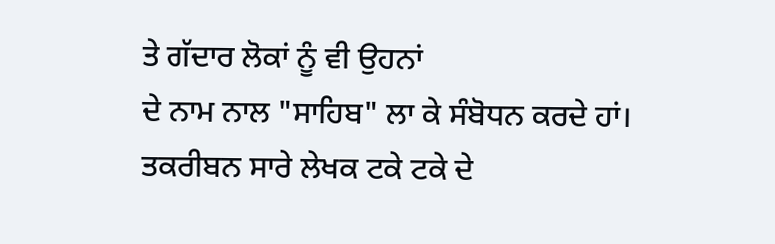ਤੇ ਗੱਦਾਰ ਲੋਕਾਂ ਨੂੰ ਵੀ ਉਹਨਾਂ
ਦੇ ਨਾਮ ਨਾਲ "ਸਾਹਿਬ" ਲਾ ਕੇ ਸੰਬੋਧਨ ਕਰਦੇ ਹਾਂ।
ਤਕਰੀਬਨ ਸਾਰੇ ਲੇਖਕ ਟਕੇ ਟਕੇ ਦੇ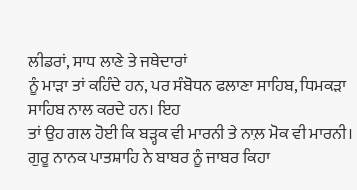ਲੀਡਰਾਂ, ਸਾਧ ਲਾਣੇ ਤੇ ਜਥੇਦਾਰਾਂ
ਨੂੰ ਮਾੜਾ ਤਾਂ ਕਹਿੰਦੇ ਹਨ, ਪਰ ਸੰਬੋਧਨ ਫਲਾਣਾ ਸਾਹਿਬ, ਧਿਮਕੜਾ ਸਾਹਿਬ ਨਾਲ ਕਰਦੇ ਹਨ। ਇਹ
ਤਾਂ ਉਹ ਗਲ ਹੋਈ ਕਿ ਬੜ੍ਹਕ ਵੀ ਮਾਰਨੀ ਤੇ ਨਾਲ਼ ਮੋਕ ਵੀ ਮਾਰਨੀ।
ਗੁਰੂ ਨਾਨਕ ਪਾਤਸ਼ਾਹਿ ਨੇ ਬਾਬਰ ਨੂੰ ਜਾਬਰ ਕਿਹਾ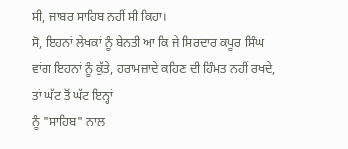ਸੀ, ਜਾਬਰ ਸਾਹਿਬ ਨਹੀਂ ਸੀ ਕਿਹਾ।
ਸੋ, ਇਹਨਾਂ ਲੇਖਕਾਂ ਨੂੰ ਬੇਨਤੀ ਆ ਕਿ ਜੇ ਸਿਰਦਾਰ ਕਪੂਰ ਸਿੰਘ
ਵਾਂਗ ਇਹਨਾਂ ਨੂੰ ਕੁੱਤੇ, ਹਰਾਮਜ਼ਾਦੇ ਕਹਿਣ ਦੀ ਹਿੰਮਤ ਨਹੀਂ ਰਖਦੇ, ਤਾਂ ਘੱਟ ਤੋਂ ਘੱਟ ਇਨ੍ਹਾਂ
ਨੂੰ "ਸਾਹਿਬ" ਨਾਲ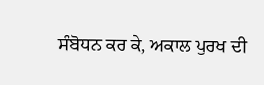ਸੰਬੋਧਨ ਕਰ ਕੇ, ਅਕਾਲ ਪੁਰਖ ਦੀ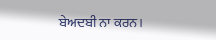ਬੇਅਦਬੀ ਨਾ ਕਰਨ।